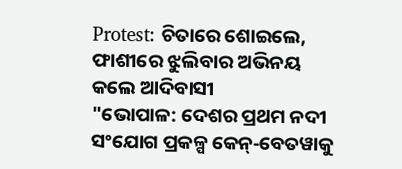Protest: ଚିତାରେ ଶୋଇଲେ, ଫାଶୀରେ ଝୁଲିବାର ଅଭିନୟ କଲେ ଆଦିବାସୀ
"ଭୋପାଳ: ଦେଶର ପ୍ରଥମ ନଦୀ ସଂଯୋଗ ପ୍ରକଳ୍ପ କେନ୍‑ବେତୱାକୁ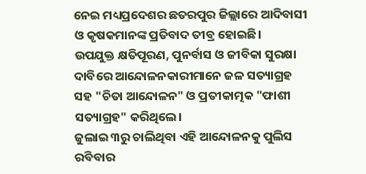ନେଇ ମଧ୍ୟପ୍ରଦେଶର ଛତରପୁର ଜିଲ୍ଲାରେ ଆଦିବାସୀ ଓ କୃଷକମାନଙ୍କ ପ୍ରତିବାଦ ତୀବ୍ର ହୋଇଛି।
ଉପଯୁକ୍ତ କ୍ଷତିପୂରଣ, ପୁନର୍ବାସ ଓ ଜୀବିକା ସୁରକ୍ଷା ଦାବିରେ ଆନ୍ଦୋଳନକାରୀମାନେ ଜଳ ସତ୍ୟାଗ୍ରହ ସହ "ଚିତା ଆନ୍ଦୋଳନ" ଓ ପ୍ରତୀକାତ୍ମକ "ଫାଶୀ ସତ୍ୟାଗ୍ରହ" କରିଥିଲେ।
ଜୁଲାଇ ୩ରୁ ଚାଲିଥିବା ଏହି ଆନ୍ଦୋଳନକୁ ପୁଲିସ ରବିବାର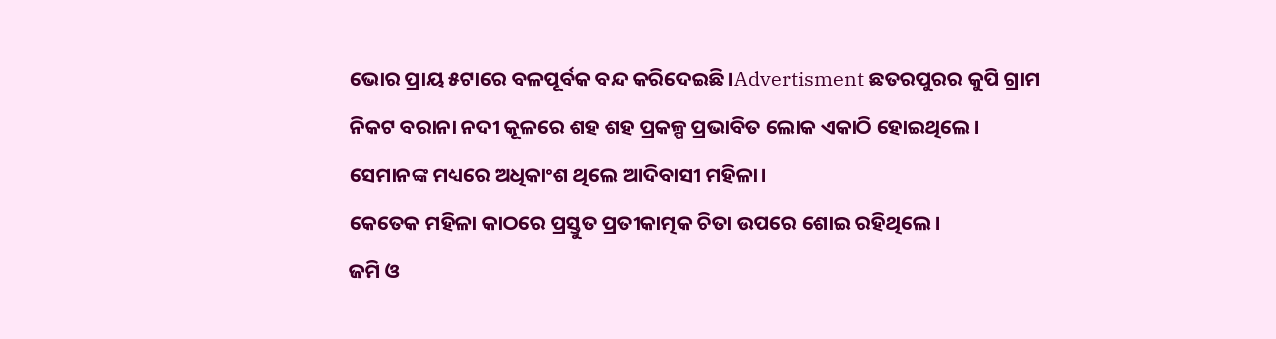ଭୋର ପ୍ରାୟ ୫ଟାରେ ବଳପୂର୍ବକ ବନ୍ଦ କରିଦେଇଛି।Advertisment ଛତରପୁରର କୁପି ଗ୍ରାମ ନିକଟ ବରାନା ନଦୀ କୂଳରେ ଶହ ଶହ ପ୍ରକଳ୍ପ ପ୍ରଭାବିତ ଲୋକ ଏକାଠି ହୋଇଥିଲେ।
ସେମାନଙ୍କ ମଧ୍ୟରେ ଅଧିକାଂଶ ଥିଲେ ଆଦିବାସୀ ମହିଳା।
କେତେକ ମହିଳା କାଠରେ ପ୍ରସ୍ତୁତ ପ୍ରତୀକାତ୍ମକ ଚିତା ଉପରେ ଶୋଇ ରହିଥିଲେ।
ଜମି ଓ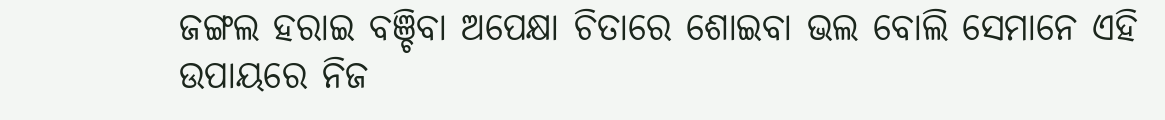ଜଙ୍ଗଲ ହରାଇ ବଞ୍ଚିବା ଅପେକ୍ଷା ଚିତାରେ ଶୋଇବା ଭଲ ବୋଲି ସେମାନେ ଏହି ଉପାୟରେ ନିଜ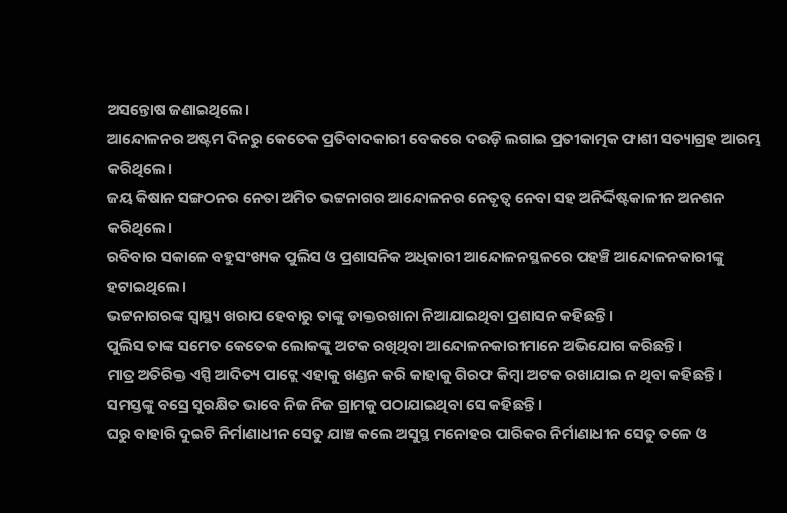ଅସନ୍ତୋଷ ଜଣାଇଥିଲେ।
ଆନ୍ଦୋଳନର ଅଷ୍ଟମ ଦିନରୁ କେତେକ ପ୍ରତିବାଦକାରୀ ବେକରେ ଦଉଡ଼ି ଲଗାଇ ପ୍ରତୀକାତ୍ମକ ଫାଶୀ ସତ୍ୟାଗ୍ରହ ଆରମ୍ଭ କରିଥିଲେ।
ଜୟ କିଷାନ ସଙ୍ଗଠନର ନେତା ଅମିତ ଭଟ୍ଟନାଗର ଆନ୍ଦୋଳନର ନେତୃତ୍ୱ ନେବା ସହ ଅନିର୍ଦ୍ଦିଷ୍ଟକାଳୀନ ଅନଶନ କରିଥିଲେ।
ରବିବାର ସକାଳେ ବହୁସଂଖ୍ୟକ ପୁଲିସ ଓ ପ୍ରଶାସନିକ ଅଧିକାରୀ ଆନ୍ଦୋଳନସ୍ଥଳରେ ପହଞ୍ଚି ଆନ୍ଦୋଳନକାରୀଙ୍କୁ ହଟାଇଥିଲେ।
ଭଟ୍ଟନାଗରଙ୍କ ସ୍ୱାସ୍ଥ୍ୟ ଖରାପ ହେବାରୁ ତାଙ୍କୁ ଡାକ୍ତରଖାନା ନିଆଯାଇଥିବା ପ୍ରଶାସନ କହିଛନ୍ତି।
ପୁଲିସ ତାଙ୍କ ସମେତ କେତେକ ଲୋକଙ୍କୁ ଅଟକ ରଖିଥିବା ଆନ୍ଦୋଳନକାରୀମାନେ ଅଭିଯୋଗ କରିଛନ୍ତି।
ମାତ୍ର ଅତିରିକ୍ତ ଏସ୍ପି ଆଦିତ୍ୟ ପାଟ୍ଲେ ଏହାକୁ ଖଣ୍ଡନ କରି କାହାକୁ ଗିରଫ କିମ୍ବା ଅଟକ ରଖାଯାଇ ନ ଥିବା କହିଛନ୍ତି।
ସମସ୍ତଙ୍କୁ ବସ୍ରେ ସୁରକ୍ଷିତ ଭାବେ ନିଜ ନିଜ ଗ୍ରାମକୁ ପଠାଯାଇଥିବା ସେ କହିଛନ୍ତି।
ଘରୁ ବାହାରି ଦୁଇଟି ନିର୍ମାଣାଧୀନ ସେତୁ ଯାଞ୍ଚ କଲେ ଅସୁସ୍ଥ ମନୋହର ପାରିକର ନିର୍ମାଣାଧୀନ ସେତୁ ତଳେ ଓ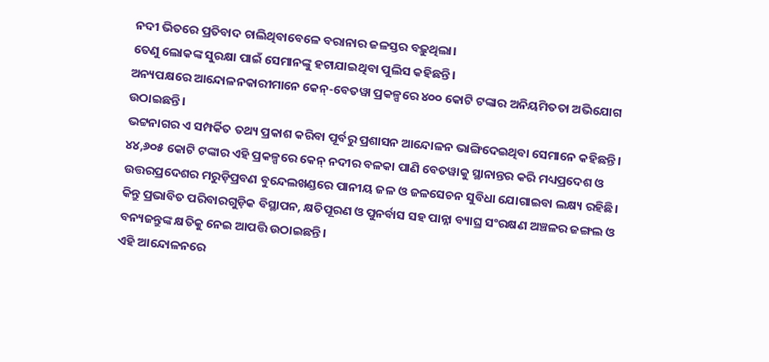ନଦୀ ଭିତରେ ପ୍ରତିବାଦ ଚାଲିଥିବାବେଳେ ବରାନାର ଜଳସ୍ତର ବଢ଼ୁଥିଲା।
ତେଣୁ ଲୋକଙ୍କ ସୁରକ୍ଷା ପାଇଁ ସେମାନଙ୍କୁ ହଟାଯାଇଥିବା ପୁଲିସ କହିଛନ୍ତି।
ଅନ୍ୟପକ୍ଷରେ ଆନ୍ଦୋଳନକାରୀମାନେ କେନ୍‑ବେତୱା ପ୍ରକଳ୍ପରେ ୪୦୦ କୋଟି ଟଙ୍କାର ଅନିୟମିତତା ଅଭିଯୋଗ ଉଠାଇଛନ୍ତି।
ଭଟ୍ଟନାଗର ଏ ସମ୍ପର୍କିତ ତଥ୍ୟ ପ୍ରକାଶ କରିବା ପୂର୍ବରୁ ପ୍ରଶାସନ ଆନ୍ଦୋଳନ ଭାଙ୍ଗିଦେଇଥିବା ସେମାନେ କହିଛନ୍ତି।
୪୪,୬୦୫ କୋଟି ଟଙ୍କାର ଏହି ପ୍ରକଳ୍ପରେ କେନ୍ ନଦୀର ବଳକା ପାଣି ବେତୱାକୁ ସ୍ଥାନାନ୍ତର କରି ମଧ୍ୟପ୍ରଦେଶ ଓ ଉତ୍ତରପ୍ରଦେଶର ମରୁଡ଼ିପ୍ରବଣ ବୁନ୍ଦେଲଖଣ୍ଡରେ ପାନୀୟ ଜଳ ଓ ଜଳସେଚନ ସୁବିଧା ଯୋଗାଇବା ଲକ୍ଷ୍ୟ ରହିଛି।
କିନ୍ତୁ ପ୍ରଭାବିତ ପରିବାରଗୁଡ଼ିକ ବିସ୍ଥାପନ, କ୍ଷତିପୂରଣ ଓ ପୁନର୍ବାସ ସହ ପାନ୍ନା ବ୍ୟାଘ୍ର ସଂରକ୍ଷଣ ଅଞ୍ଚଳର ଜଙ୍ଗଲ ଓ ବନ୍ୟଜନ୍ତୁଙ୍କ କ୍ଷତିକୁ ନେଇ ଆପତ୍ତି ଉଠାଇଛନ୍ତି।
ଏହି ଆନ୍ଦୋଳନରେ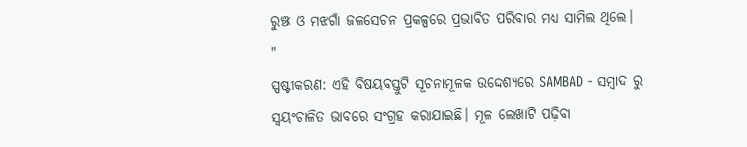ରୁଞ୍ଝ ଓ ମଝଗାଁ ଜଳସେଚନ ପ୍ରକଳ୍ପରେ ପ୍ରଭାବିତ ପରିବାର ମଧ୍ୟ ସାମିଲ ଥିଲେ।
"
ସ୍ପଷ୍ଟୀକରଣ: ଏହି ବିଷୟବସ୍ତୁଟି ସୂଚନାମୂଳକ ଉଦ୍ଦେଶ୍ୟରେ SAMBAD - ସମ୍ବାଦ ରୁ ସ୍ୱୟଂଚାଳିତ ଭାବରେ ସଂଗ୍ରହ କରାଯାଇଛି। ମୂଳ ଲେଖାଟି ପଢ଼ିବା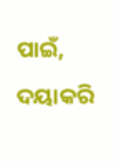ପାଇଁ, ଦୟାକରି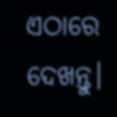ଏଠାରେ ଦେଖନ୍ତୁ।